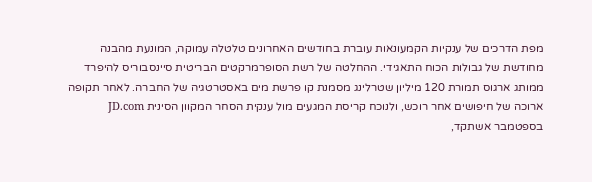מפת הדרכים של ענקיות הקמעונאות עוברת בחודשים האחרונים טלטלה עמוקה, המונעת מהבנה מחודשת של גבולות הכוח התאגידי. ההחלטה של רשת הסופרמרקטים הבריטית סיינסבוריס להיפרד ממותג ארגוס תמורת 120 מיליון שטרלינג מסמנת קו פרשת מים באסטרטגיה של החברה. לאחר תקופה ארוכה של חיפושים אחר רוכש, ולנוכח קריסת המגעים מול ענקית הסחר המקוון הסינית JD.com בספטמבר אשתקד,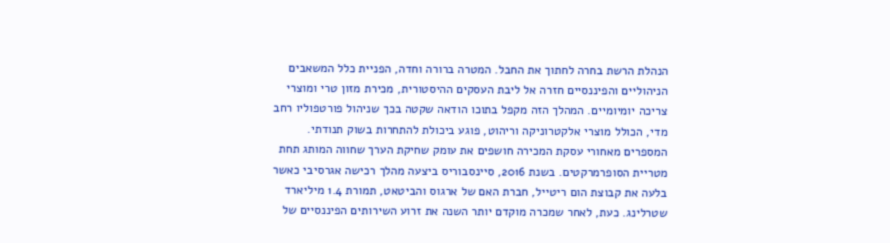הנהלת הרשת בחרה לחתוך את החבל. המטרה ברורה וחדה, הפניית כלל המשאבים הניהוליים והפיננסיים חזרה אל ליבת העסקים ההיסטורית, מכירת מזון טרי ומוצרי צריכה יומיומיים. המהלך הזה מקפל בתוכו הודאה שקטה בכך שניהול פורטפוליו רחב מדי, הכולל מוצרי אלקטרוניקה וריהוט, פוגע ביכולת להתחרות בשוק תנודתי.
המספרים מאחורי עסקת המכירה חושפים את עומק שחיקת הערך שחווה המותג תחת מטריית הסופרמרקטים. בשנת 2016, סיינסבוריס ביצעה מהלך רכישה אגרסיבי כאשר בלעה את קבוצת הום ריטייל, חברת האם של ארגוס והביטאט, תמורת 1.4 מיליארד שטרלינג. כעת, לאחר שמכרה מוקדם יותר השנה את זרוע השירותים הפיננסיים של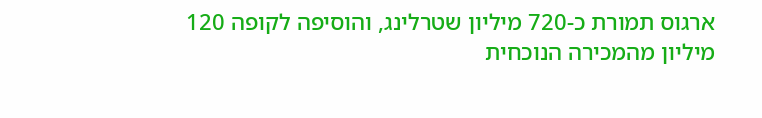ארגוס תמורת כ-720 מיליון שטרלינג, והוסיפה לקופה 120 מיליון מהמכירה הנוכחית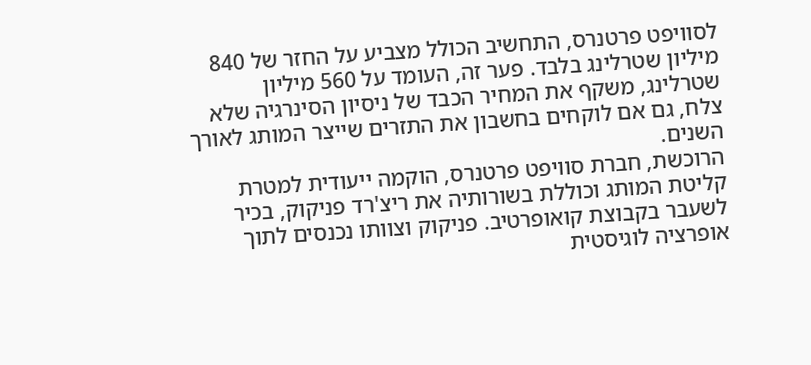לסוויפט פרטנרס, התחשיב הכולל מצביע על החזר של 840 מיליון שטרלינג בלבד. פער זה, העומד על 560 מיליון שטרלינג, משקף את המחיר הכבד של ניסיון הסינרגיה שלא צלח, גם אם לוקחים בחשבון את התזרים שייצר המותג לאורך השנים.
הרוכשת, חברת סוויפט פרטנרס, הוקמה ייעודית למטרת קליטת המותג וכוללת בשורותיה את ריצ'רד פניקוק, בכיר לשעבר בקבוצת קואופרטיב. פניקוק וצוותו נכנסים לתוך אופרציה לוגיסטית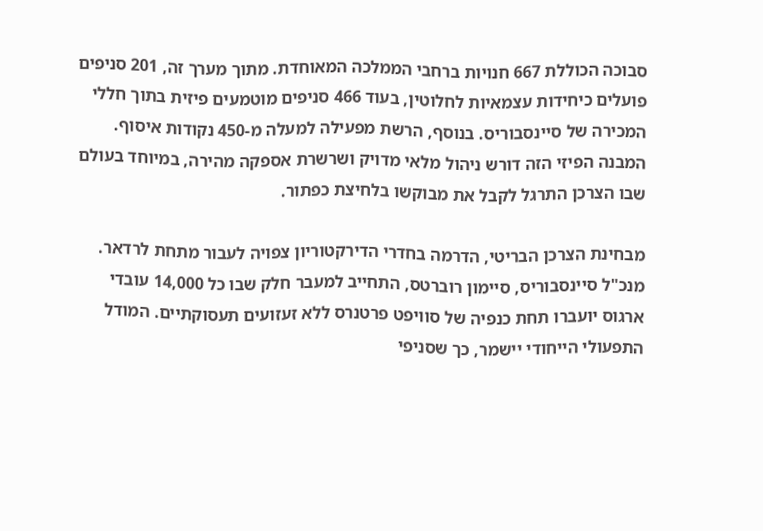סבוכה הכוללת 667 חנויות ברחבי הממלכה המאוחדת. מתוך מערך זה, 201 סניפים פועלים כיחידות עצמאיות לחלוטין, בעוד 466 סניפים מוטמעים פיזית בתוך חללי המכירה של סיינסבוריס. בנוסף, הרשת מפעילה למעלה מ-450 נקודות איסוף. המבנה הפיזי הזה דורש ניהול מלאי מדויק ושרשרת אספקה מהירה, במיוחד בעולם שבו הצרכן התרגל לקבל את מבוקשו בלחיצת כפתור.

מבחינת הצרכן הבריטי, הדרמה בחדרי הדירקטוריון צפויה לעבור מתחת לרדאר. מנכ"ל סיינסבוריס, סיימון רוברטס, התחייב למעבר חלק שבו כל 14,000 עובדי ארגוס יועברו תחת כנפיה של סוויפט פרטנרס ללא זעזועים תעסוקתיים. המודל התפעולי הייחודי יישמר, כך שסניפי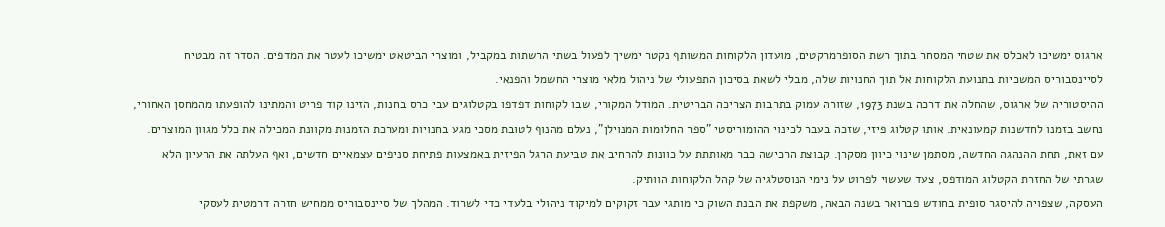ארגוס ימשיכו לאכלס את שטחי המסחר בתוך רשת הסופרמרקטים, מועדון הלקוחות המשותף נקטר ימשיך לפעול בשתי הרשתות במקביל, ומוצרי הביטאט ימשיכו לעטר את המדפים. הסדר זה מבטיח לסיינסבוריס המשכיות בתנועת הלקוחות אל תוך החנויות שלה, מבלי לשאת בסיכון התפעולי של ניהול מלאי מוצרי החשמל והפנאי.
ההיסטוריה של ארגוס, שהחלה את דרכה בשנת 1973, שזורה עמוק בתרבות הצריכה הבריטית. המודל המקורי, שבו לקוחות דפדפו בקטלוגים עבי כרס בחנות, הזינו קוד פריט והמתינו להופעתו מהמחסן האחורי, נחשב בזמנו לחדשנות קמעונאית. אותו קטלוג פיזי, שזכה בעבר לכינוי ההומוריסטי "ספר החלומות המנוילן", נעלם מהנוף לטובת מסכי מגע בחנויות ומערכת הזמנות מקוונת המכילה את כלל מגוון המוצרים. עם זאת, תחת ההנהגה החדשה, מסתמן שינוי כיוון מסקרן. קבוצת הרכישה כבר מאותתת על כוונות להרחיב את טביעת הרגל הפיזית באמצעות פתיחת סניפים עצמאיים חדשים, ואף העלתה את הרעיון הלא שגרתי של החזרת הקטלוג המודפס, צעד שעשוי לפרוט על נימי הנוסטלגיה של קהל הלקוחות הוותיק.
העסקה, שצפויה להיסגר סופית בחודש פברואר בשנה הבאה, משקפת את הבנת השוק כי מותגי עבר זקוקים למיקוד ניהולי בלעדי כדי לשרוד. המהלך של סיינסבוריס ממחיש חזרה דרמטית לעסקי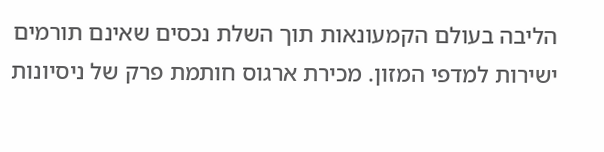הליבה בעולם הקמעונאות תוך השלת נכסים שאינם תורמים ישירות למדפי המזון. מכירת ארגוס חותמת פרק של ניסיונות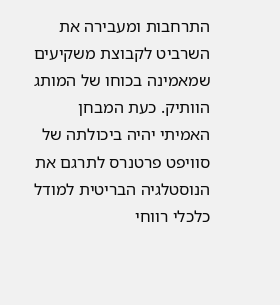התרחבות ומעבירה את השרביט לקבוצת משקיעים שמאמינה בכוחו של המותג הוותיק. כעת המבחן האמיתי יהיה ביכולתה של סוויפט פרטנרס לתרגם את הנוסטלגיה הבריטית למודל כלכלי רווחי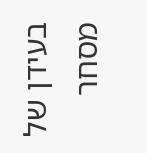בעידן של מסחר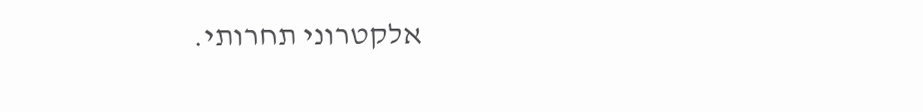אלקטרוני תחרותי.